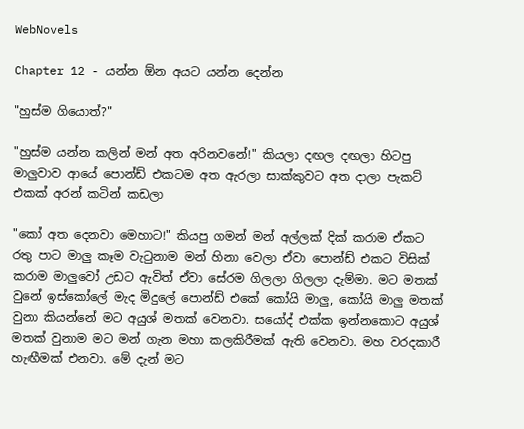WebNovels

Chapter 12 - යන්න ඕන අයට යන්න දෙන්න

"හුස්ම ගියොත්?"

"හුස්ම යන්න කලින් මන් අත අරිනවනේ!" කියලා දඟල දඟලා හිටපු මාලුවාව ආයේ පොන්ඩ් එකටම අත ඇරලා සාක්කුවට අත දාලා පැකට් එකක් අරන් කටින් කඩලා

"කෝ අත දෙනවා මෙහාට!" කියපු ගමන් මන් අල්ලක් දික් කරාම ඒකට රතු පාට මාලු කෑම වැටුනාම මන් හිනා වෙලා ඒවා පොන්ඩ් එකට විසික් කරාම මාලුවෝ උඩට ඇවිත් ඒවා සේරම ගිලලා ගිලලා දැම්මා. මට මතක් වුනේ ඉස්කෝලේ මැද මිදුලේ පොන්ඩ් එකේ කෝයි මාලු, කෝයි මාලු මතක් වුනා කියන්නේ මට අයුශ් මතක් වෙනවා. සයෝද් එක්ක ඉන්නකොට අයුශ් මතක් වුනාම මට මන් ගැන මහා කලකිරීමක් ඇති වෙනවා. මහ වරදකාරී හැඟීමක් එනවා. මේ දැන් මට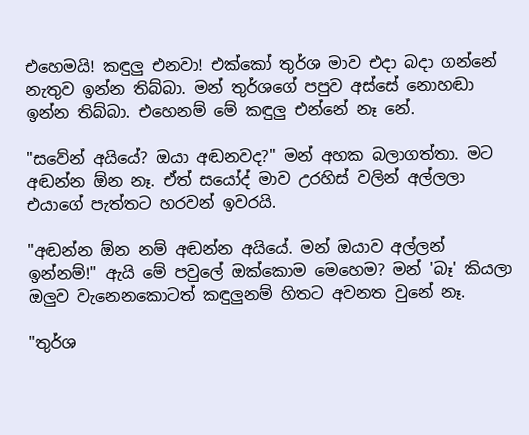එහෙමයි! කඳුලු එනවා! එක්කෝ තුර්ශ මාව එදා බදා ගන්නේ නැතුව ඉන්න තිබ්බා. මන් තුර්ශගේ පපුව අස්සේ නොහඬා ඉන්න තිබ්බා. එහෙනම් මේ කඳුලු එන්නේ නෑ නේ.

"සවේන් අයියේ? ඔයා අඬනවද?" මන් අහක බලාගත්තා. මට අඬන්න ඕන නෑ. ඒත් සයෝද් මාව උරහිස් වලින් අල්ලලා එයාගේ පැත්තට හරවන් ඉවරයි.

"අඬන්න ඕන නම් අඬන්න අයියේ. මන් ඔයාව අල්ලන් ඉන්නම්!" ඇයි මේ පවුලේ ඔක්කොම මෙහෙම? මන් 'බෑ' කියලා ඔලුව වැනෙනකොටත් කඳුලුනම් හිතට අවනත වුනේ නෑ.

"තුර්ශ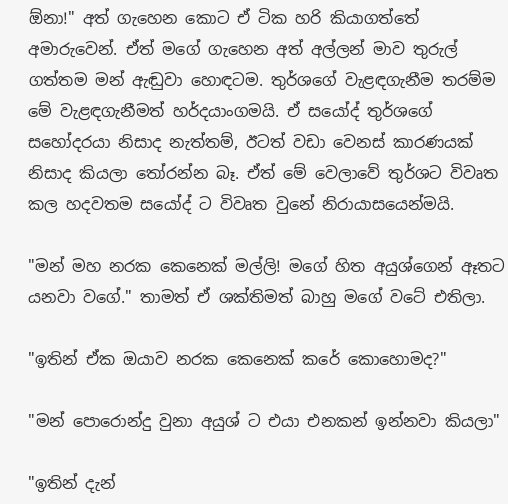ඕනා!" අත් ගැහෙන කොට ඒ ටික හරි කියාගත්තේ අමාරුවෙන්. ඒත් මගේ ගැහෙන අත් අල්ලන් මාව තුරුල් ගත්තම මන් ඇඬුවා හොඳටම. තුර්ශගේ වැළඳගැනීම තරම්ම මේ වැළඳගැනීමත් හර්දයාංගමයි. ඒ සයෝද් තුර්ශගේ සහෝදරයා නිසාද නැත්තම්, ඊටත් වඩා වෙනස් කාරණයක් නිසාද කියලා තෝරන්න බෑ. ඒත් මේ වෙලාවේ තුර්ශට විවෘත කල හදවතම සයෝද් ට විවෘත වුනේ නිරායාසයෙන්මයි.

"මන් මහ නරක කෙනෙක් මල්ලි! මගේ හිත අයුශ්ගෙන් ඈතට යනවා වගේ." තාමත් ඒ ශක්තිමත් බාහු මගේ වටේ එතිලා.

"ඉතින් ඒක ඔයාව නරක කෙනෙක් කරේ කොහොමද?"

"මන් පොරොන්දු වුනා අයුශ් ට එයා එනකන් ඉන්නවා කියලා"

"ඉතින් දැන්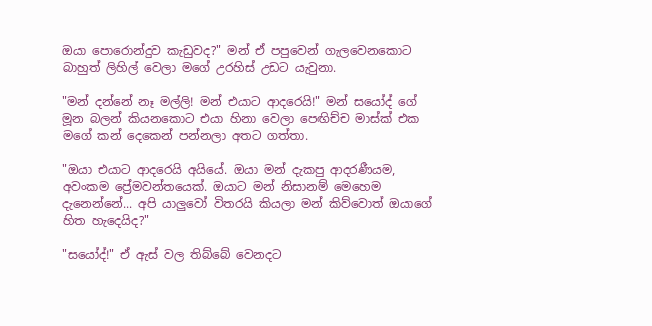ඔයා පොරොන්දුව කැඩුවද?" මන් ඒ පපුවෙන් ගැලවෙනකොට බාහුත් ලිහිල් වෙලා මගේ උරහිස් උඩට යැවුනා.

"මන් දන්නේ නෑ මල්ලි! මන් එයාට ආදරෙයි!" මන් සයෝද් ගේ මූන බලන් කියනකොට එයා හිනා වෙලා පෙඟිච්ච මාස්ක් එක මගේ කන් දෙකෙන් පන්නලා අතට ගත්තා.

"ඔයා එයාට ආදරෙයි අයියේ. ඔයා මන් දැකපු ආදරණීයම, අවංකම ප්‍රේමවන්තයෙක්. ඔයාට මන් නිසානම් මෙහෙම දැනෙන්නේ... අපි යාලුවෝ විතරයි කියලා මන් කිව්වොත් ඔයාගේ හිත හැදෙයිද?"

"සයෝද්!" ඒ ඇස් වල තිබ්බේ වෙනදට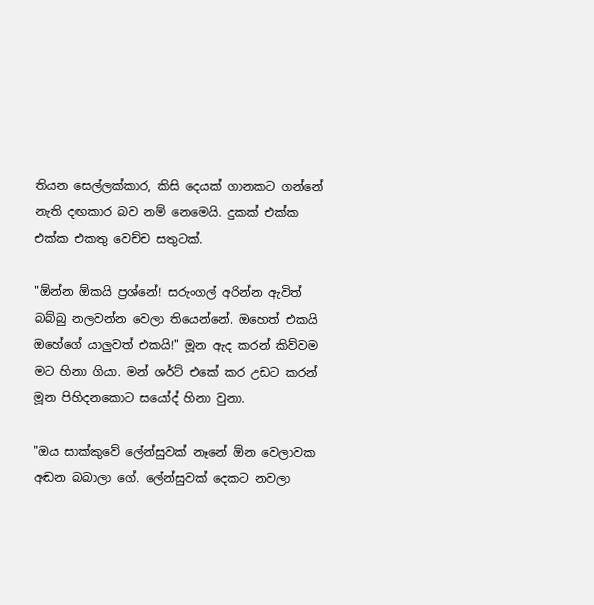තියන සෙල්ලක්කාර, කිසි දෙයක් ගානකට ගන්නේ නැති දඟකාර බව නම් නෙමෙයි. දුකක් එක්ක එක්ක එකතු වෙච්ච සතුටක්.

"ඕන්න ඕකයි ප්‍රශ්නේ! සරුංගල් අරින්න ඇවිත් බබ්බු නලවන්න වෙලා තියෙන්නේ. ඔහෙත් එකයි ඔහේගේ යාලුවත් එකයි!" මූන ඇද කරන් කිව්වම මට හිනා ගියා. මන් ශර්ට් එකේ කර උඩට කරන් මූන පිහිදනකොට සයෝද් හිනා වුනා.

"ඔය සාක්කුවේ ලේන්සුවක් නෑනේ ඕන වෙලාවක අඬන බබාලා ගේ. ලේන්සුවක් දෙකට නවලා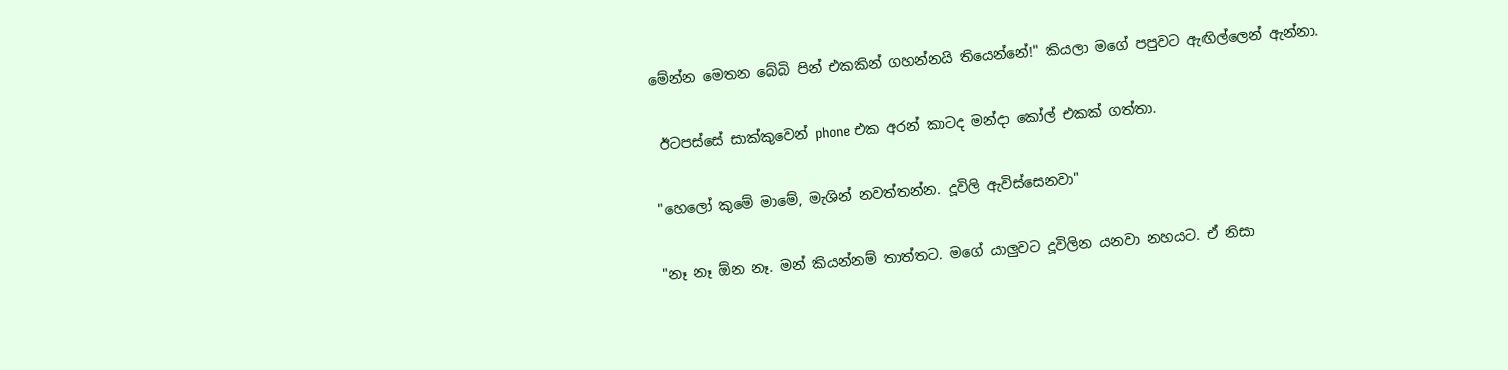මේන්න මෙතන බේබි පින් එකකින් ගහන්නයි තියෙන්නේ!" කියලා මගේ පපුවට ඇඟිල්ලෙන් ඇන්නා.

 ඊටපස්සේ සාක්කුවෙන් phone එක අරන් කාටද මන්දා කෝල් එකක් ගත්තා.

"හෙලෝ කුමේ මාමේ, මැශින් නවත්තන්න. දූවිලි ඇවිස්සෙනවා"

"නෑ නෑ ඕන නෑ. මන් කියන්නම් තාත්තට. මගේ යාලුවට දූවිලින යනවා නහයට. ඒ නිසා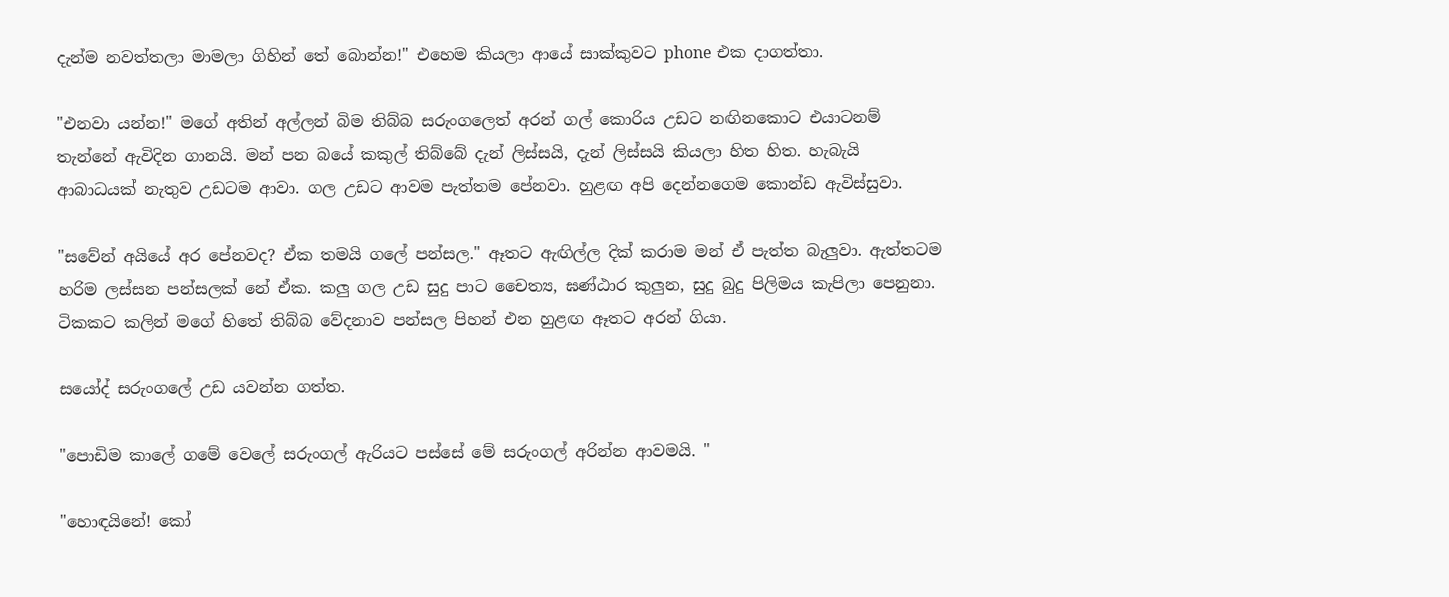දැන්ම නවත්තලා මාමලා ගිහින් තේ බොන්න!" එහෙම කියලා ආයේ සාක්කුවට phone එක දාගත්තා.

"එනවා යන්න!" මගේ අතින් අල්ලන් බිම තිබ්බ සරුංගලෙත් අරන් ගල් කොරිය උඩට නඟිනකොට එයාටනම් තැන්නේ ඇවිදින ගානයි. මන් පන බයේ කකුල් තිබ්බේ දැන් ලිස්සයි, දැන් ලිස්සයි කියලා හිත හිත. හැබැයි ආබාධයක් නැතුව උඩටම ආවා. ගල උඩට ආවම පැත්තම පේනවා. හුළඟ අපි දෙන්නගෙම කොන්ඩ ඇවිස්සුවා.

"සවේන් අයියේ අර පේනවද? ඒක තමයි ගලේ පන්සල." ඈතට ඇඟිල්ල දික් කරාම මන් ඒ පැත්ත බැලුවා. ඇත්තටම හරිම ලස්සන පන්සලක් නේ ඒක. කලු ගල උඩ සුදු පාට චෛත්‍ය, ඝණ්ඨාර කුලුන, සුදු බුදු පිලිමය කැපිලා පෙනුනා. ටිකකට කලින් මගේ හිතේ තිබ්බ වේදනාව පන්සල පිහන් එන හුළඟ ඈතට අරන් ගියා.

සයෝද් සරුංගලේ උඩ යවන්න ගත්ත.

"පොඩිම කාලේ ගමේ වෙලේ සරුංගල් ඇරියට පස්සේ මේ සරුංගල් අරින්න ආවමයි. "

"හොඳයිනේ! කෝ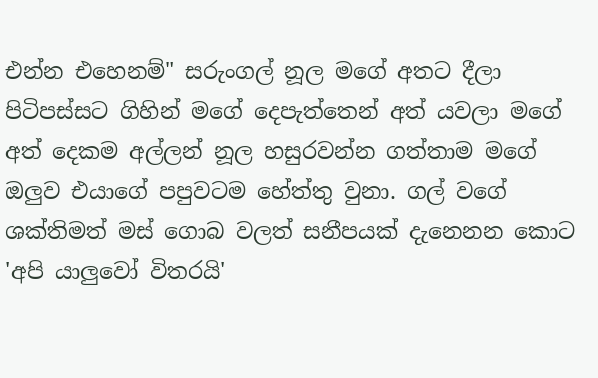එන්න එහෙනම්" සරුංගල් නූල මගේ අතට දීලා පිටිපස්සට ගිහින් මගේ දෙපැත්තෙන් අත් යවලා මගේ අත් දෙකම අල්ලන් නූල හසුරවන්න ගත්තාම මගේ ඔලුව එයාගේ පපුවටම හේත්තු වුනා. ගල් වගේ ශක්තිමත් මස් ගොබ වලත් සනීපයක් දැනෙනන කොට 'අපි යාලුවෝ විතරයි'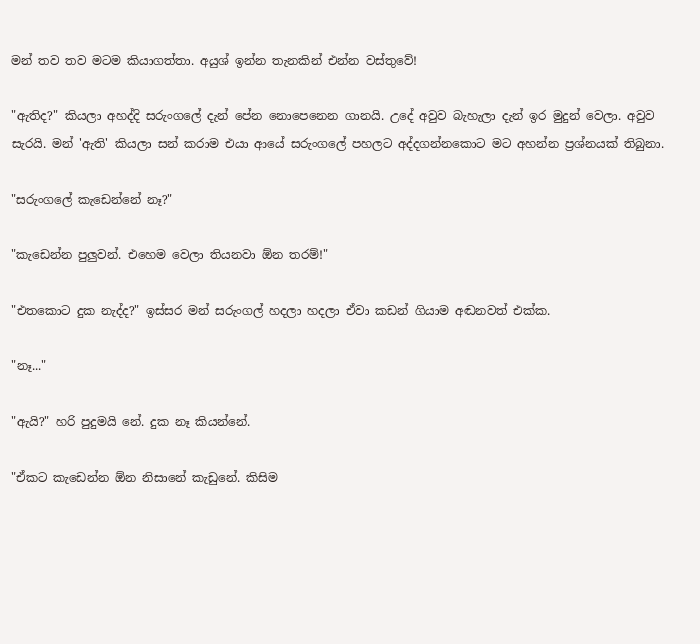මන් තව තව මටම කියාගත්තා. අයුශ් ඉන්න තැනකින් එන්න වස්තුවේ!

"ඇතිද?" කියලා අහද්දි සරුංගලේ දැන් පේන නොපෙනෙන ගානයි. උදේ අවුව බැහැලා දැන් ඉර මුදුන් වෙලා. අවුව සැරයි. මන් 'ඇති' කියලා සන් කරාම එයා ආයේ සරුංගලේ පහලට අද්දගන්නකොට මට අහන්න ප්‍රශ්නයක් තිබුනා.

"සරුංගලේ කැඩෙන්නේ නෑ?"

"කැඩෙන්න පුලුවන්. එහෙම වෙලා තියනවා ඕන තරම්!"

"එතකොට දුක නැද්ද?" ඉස්සර මන් සරුංගල් හදලා හදලා ඒවා කඩන් ගියාම අඬනවත් එක්ක.

"නෑ..."

"ඇයි?" හරි පුදුමයි නේ. දුක නෑ කියන්නේ.

"ඒකට කැඩෙන්න ඕන නිසානේ කැඩුනේ. කිසිම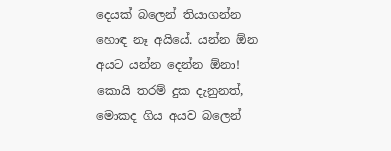දෙයක් බලෙන් තියාගන්න හොඳ නෑ අයියේ. යන්න ඕන අයට යන්න දෙන්න ඕනා! කොයි තරම් දුක දැනුනත්, මොකද ගිය අයව බලෙන්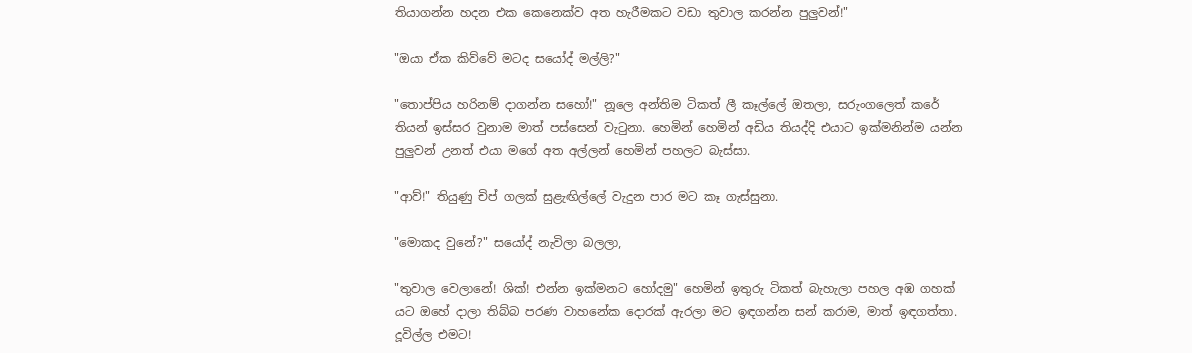තියාගන්න හදන එක කෙනෙක්ව අත හැරීමකට වඩා තුවාල කරන්න පුලුවන්!"

"ඔයා ඒක කිව්වේ මටද සයෝද් මල්ලි?"

"තොප්පිය හරිනම් දාගන්න සහෝ!" නූලෙ අන්තිම ටිකත් ලී කෑල්ලේ ඔතලා, සරුංගලෙත් කරේ තියන් ඉස්සර වුනාම මාත් පස්සෙන් වැටුනා. හෙමින් හෙමින් අඩිය තියද්දි එයාට ඉක්මනින්ම යන්න පුලුවන් උනත් එයා මගේ අත අල්ලන් හෙමින් පහලට බැස්සා.

"ආව්!" තියුණු චිප් ගලක් සුළැඟිල්ලේ වැදුන පාර මට කෑ ගැස්සුනා.

"මොකද වුනේ?" සයෝද් නැවිලා බලලා,

"තුවාල වෙලානේ! ශික්! එන්න ඉක්මනට හෝදමු" හෙමින් ඉතුරු ටිකත් බැහැලා පහල අඹ ගහක් යට ඔහේ දාලා තිබ්බ පරණ වාහනේක දොරක් ඇරලා මට ඉඳගන්න සන් කරාම, මාත් ඉඳගත්තා. දූවිල්ල එමට!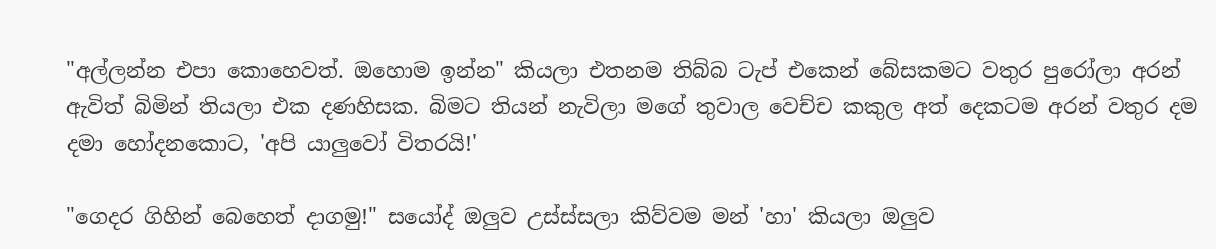"අල්ලන්න එපා කොහෙවත්. ඔහොම ඉන්න" කියලා එතනම තිබ්බ ටැප් එකෙන් බේසකමට වතුර පුරෝලා අරන් ඇවිත් බිමින් තියලා එක දණහිසක. බිමට තියන් නැවිලා මගේ තුවාල වෙච්ච කකුල අත් දෙකටම අරන් වතුර දම දමා හෝදනකොට, 'අපි යාලුවෝ විතරයි!'

"ගෙදර ගිහින් බෙහෙත් දාගමු!" සයෝද් ඔලුව උස්ස්සලා කිව්වම මන් 'හා' කියලා ඔලුව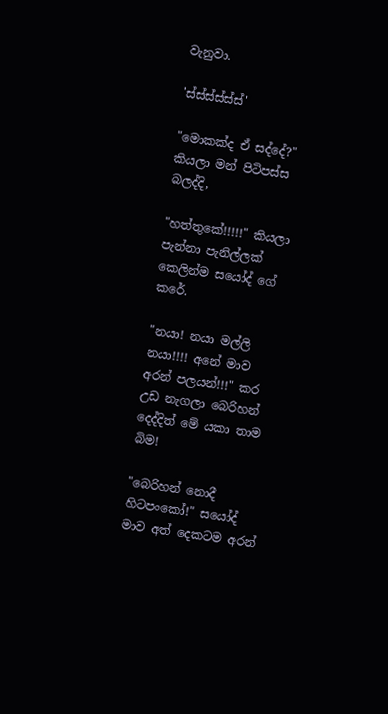වැනුවා.

'ස්ස්ස්ස්ස්ස්'

"මොකක්ද ඒ සද්දේ?" කියලා මන් පිටිපස්ස බලද්දි,

"හත්තුකේ!!!!!" කියලා පැන්නා පැනිල්ලක් කෙලින්ම සයෝද් ගේ කරේ.

"නයා! නයා මල්ලි නයා!!!! අනේ මාව අරන් පලයන්!!!" කර උඩ නැගලා බෙරිහන් දෙද්දිත් මේ යකා තාම බිම!

"බෙරිහන් නොදී හිටපංකෝ!" සයෝද් මාව අත් දෙකටම අරන්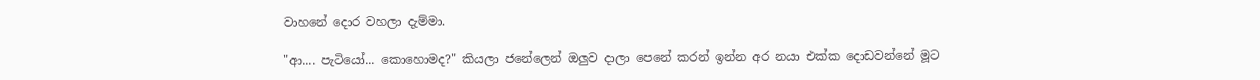වාහනේ දොර වහලා දැම්මා.

"ආ.... පැටියෝ... කොහොමද?" කියලා ජනේලෙන් ඔලුව දාලා පෙනේ කරන් ඉන්න අර නයා එක්ක දොඩවන්නේ මූට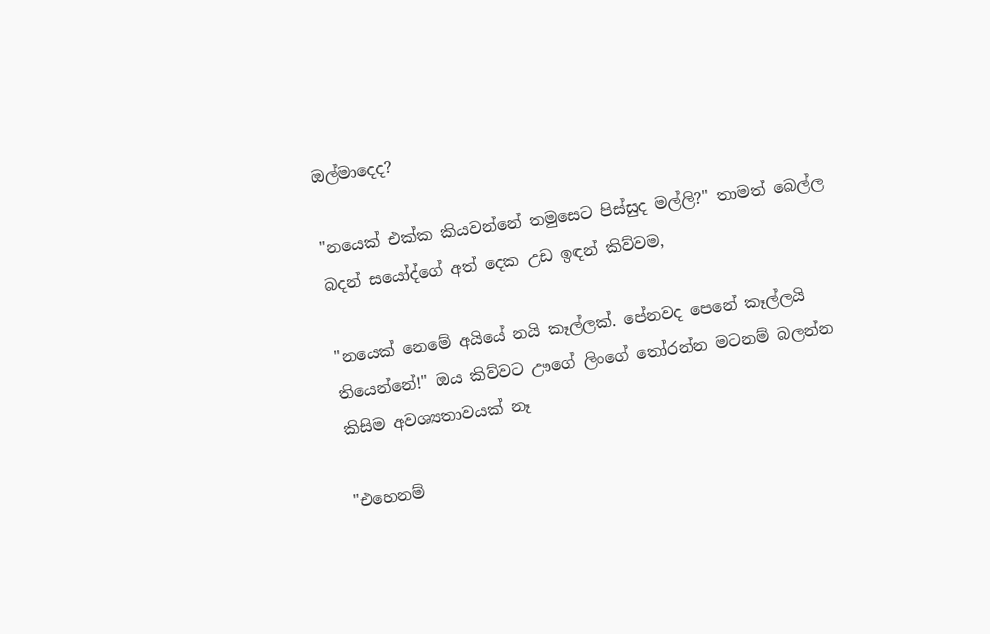ඔල්මාදෙද?

"නයෙක් එක්ක කියවන්නේ තමුසෙට පිස්සුද මල්ලි?" තාමත් බෙල්ල බදන් සයෝද්ගේ අත් දෙක උඩ ඉඳන් කිව්වම,

"නයෙක් නෙමේ අයියේ නයි කෑල්ලක්. පේනවද පෙනේ කෑල්ලයි තියෙන්නේ!" ඔය කිව්වට ඌගේ ලිංගේ තෝරන්න මටනම් බලන්න කිසිම අවශ්‍යතාවයක් නෑ

"එහෙනම්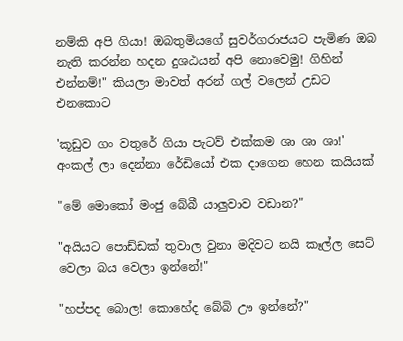නම්කි අපි ගියා! ඔබතුමියගේ සුවර්ගරාජයට පැමිණ ඔබ නැති කරන්න හදන දුශඨයන් අපි නොවෙමු! ගිහින් එන්නම්!" කියලා මාවත් අරන් ගල් වලෙන් උඩට එනකොට

'කූඩුව ගං වතුරේ ගියා පැටව් එක්කම ශා ශා ශා!' අංකල් ලා දෙන්නා රේඩියෝ එක දාගෙන හෙන කයියක්

"මේ මොකෝ මංජු බේබී යාලුවාව වඩාන?"

"අයියට පොඩ්ඩක් තුවාල වුනා මදිවට නයි කෑල්ල සෙට් වෙලා බය වෙලා ඉන්නේ!"

"හප්පද බොල! කොහේද බේබි ඌ ඉන්නේ?"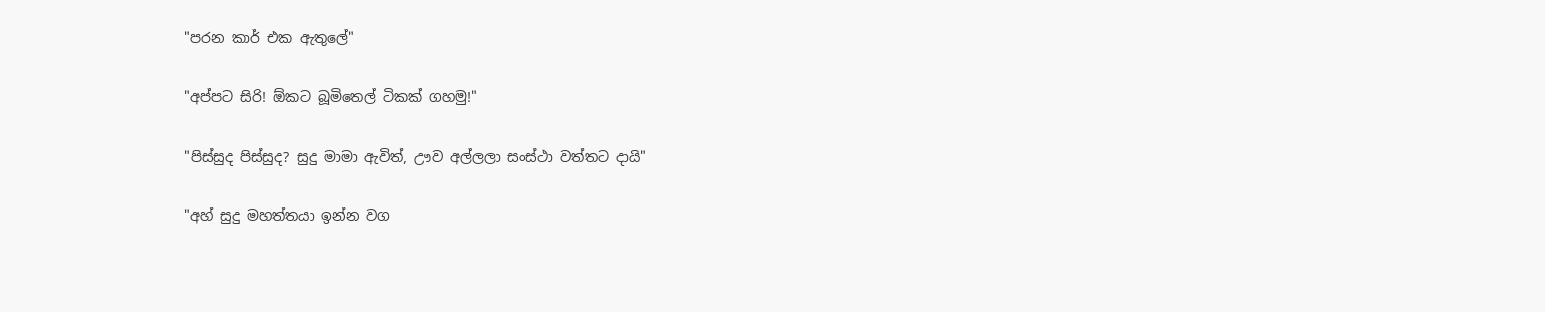"පරන කාර් එක ඇතුලේ"

"අප්පට සිරි! ඕකට බූමිතෙල් ටිකක් ගහමු!"

"පිස්සුද පිස්සුද? සුදු මාමා ඇවිත්, ඌව අල්ලලා සංස්ථා වත්තට දායි"

"අහ් සුදු මහත්තයා ඉන්න වග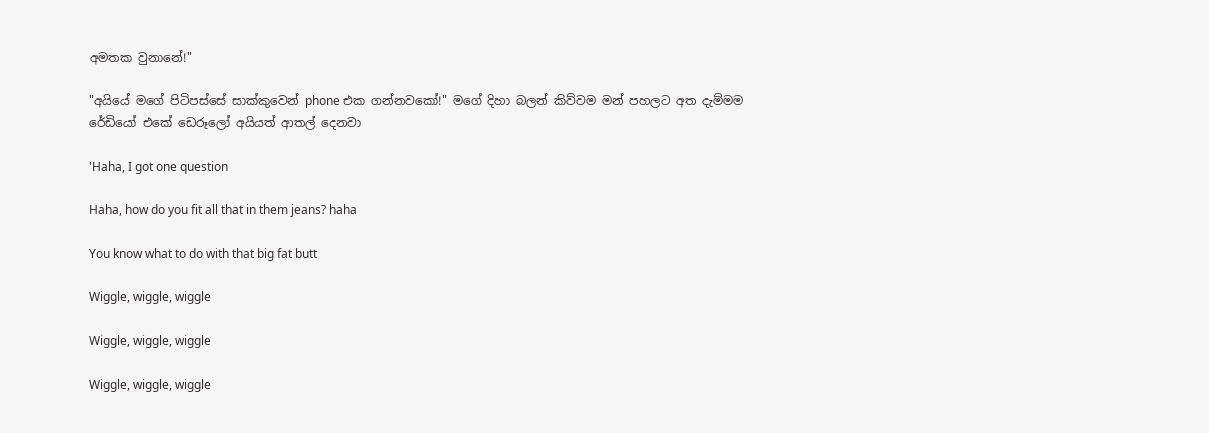අමතක වුනානේ!"

"අයියේ මගේ පිටිපස්සේ සාක්කුවෙන් phone එක ගන්නවකෝ!" මගේ දිහා බලන් කිව්වම මන් පහලට අත දැම්මම රේඩියෝ එකේ ඩෙරූලෝ අයියත් ආතල් දෙනවා

'Haha, I got one question

Haha, how do you fit all that in them jeans? haha

You know what to do with that big fat butt

Wiggle, wiggle, wiggle

Wiggle, wiggle, wiggle

Wiggle, wiggle, wiggle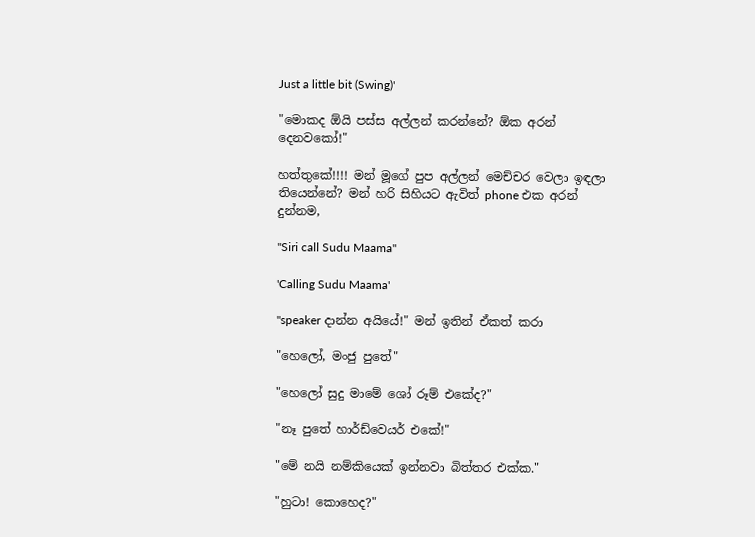Just a little bit (Swing)'

"මොකද ඕයි පස්ස අල්ලන් කරන්නේ? ඕක අරන් දෙනවකෝ!"

හත්තුකේ!!!! මන් මූගේ පුප අල්ලන් මෙච්චර වෙලා ඉඳලා තියෙන්නේ? මන් හරි සිහියට ඇවිත් phone එක අරන් දුන්නම,

"Siri call Sudu Maama"

'Calling Sudu Maama'

"speaker දාන්න අයියේ!" මන් ඉතින් ඒකත් කරා

"හෙලෝ, මංජු පුතේ"

"හෙලෝ සුදු මාමේ ශෝ රූම් එකේද?"

"නෑ පුතේ හාර්ඩ්වෙයර් එකේ!"

"මේ නයි නම්කියෙක් ඉන්නවා බිත්තර එක්ක."

"හුටා! කොහෙද?"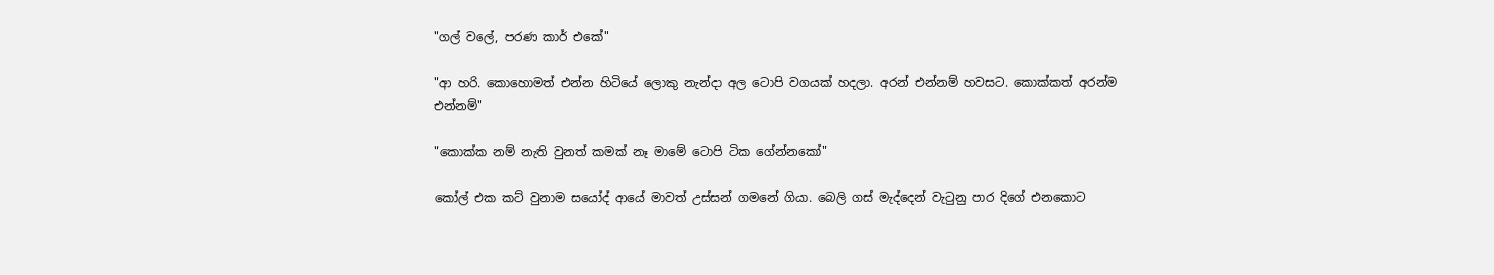"ගල් වලේ, පරණ කාර් එකේ"

"ආ හරි. කොහොමත් එන්න හිටියේ ලොකු නැන්දා අල ටොපි වගයක් හදලා. අරන් එන්නම් හවසට. කොක්කත් අරන්ම එන්නම්"

"කොක්ක නම් නැති වුනත් කමක් නෑ මාමේ ටොපි ටික ගේන්නකෝ"

කෝල් එක කට් වුනාම සයෝද් ආයේ මාවත් උස්සන් ගමනේ ගියා. බෙලි ගස් මැද්දෙන් වැටුනු පාර දිගේ එනකොට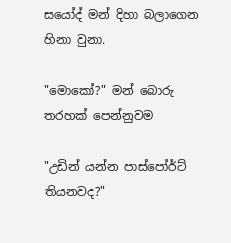සයෝද් මන් දිහා බලාගෙන හිනා වුනා.

"මොකෝ?" මන් බොරු තරහක් පෙන්නුවම

"උඩින් යන්න පාස්පෝර්ට් තියනවද?"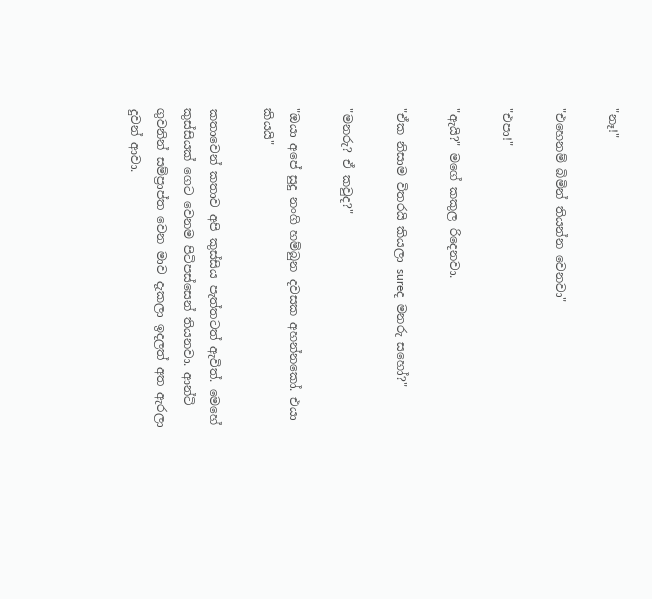"නෑ!"

"එහෙනම් බිමින් තියන්න වෙනවා"

"එපා!"

"ඇයි?" මගේ කකුල රිදෙනවා.

"ඒක නිසාම විතරයි කියලා sureද මනරු සහෝ?"

"මනරු? ඒ කවුද?"

"ඔයා අපේ සුදු නංගි හම්බුන දවසක අහන්නකෝ. එයා කියයි"

කතාවෙන් කතාව අපි කුස්සිය පැත්තටත් ඇවිත්. මෙහේ කුස්සියක් ගෙට වෙනම පිටිපස්සෙන් තියනවා. ආන්ටි ගුවනින් සම්ප්‍රාප්ත වෙන මාව දැකලා ඉදලත් අත ඇරලා දුවන් ආවා.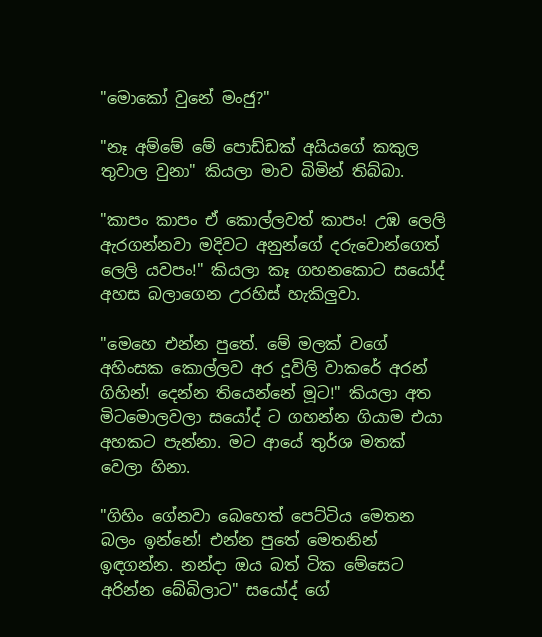"මොකෝ වුනේ මංජු?"

"නෑ අම්මේ මේ පොඩ්ඩක් අයියගේ කකුල තුවාල වුනා" කියලා මාව බිමින් තිබ්බා.

"කාපං කාපං ඒ කොල්ලවත් කාපං! උඹ ලෙලි ඇරගන්නවා මදිවට අනුන්ගේ දරුවොන්ගෙත් ලෙලි යවපං!" කියලා කෑ ගහනකොට සයෝද් අහස බලාගෙන උරහිස් හැකිලුවා.

"මෙහෙ එන්න පුතේ. මේ මලක් වගේ අහිංසක කොල්ලව අර දූවිලි වාකරේ අරන් ගිහින්! දෙන්න තියෙන්නේ මූට!" කියලා අත මිටමොලවලා සයෝද් ට ගහන්න ගියාම එයා අහකට පැන්නා. මට ආයේ තුර්ශ මතක් වෙලා හිනා.

"ගිහිං ගේනවා බෙහෙත් පෙට්ටිය මෙතන බලං ඉන්නේ! එන්න පුතේ මෙතනින් ඉඳගන්න. නන්දා ඔය බත් ටික මේසෙට අරින්න බේබිලාට" සයෝද් ගේ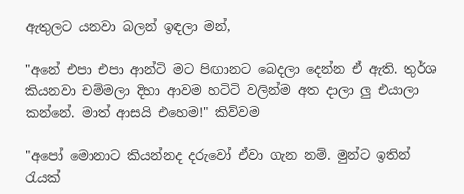ඇතුලට යනවා බලන් ඉඳලා මන්,

"අනේ එපා එපා ආන්ටි මට පිඟානට බෙදලා දෙන්න ඒ ඇති. තුර්ශ කියනවා චම්මලා දිහා ආවම හටිටි වලින්ම අත දාලා ලු එයාලා කන්නේ. මාත් ආසයි එහෙම!" කිව්වම

"අපෝ මොනාට කියන්නද දරුවෝ ඒවා ගැන නම්. මුන්ට ඉතින් රැයක්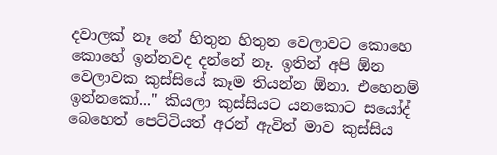දවාලක් නෑ නේ හිතුන හිතුන වෙලාවට කොහෙ කොහේ ඉන්නවද දන්නේ නෑ. ඉතින් අපි ඕන වෙලාවක කුස්සියේ කෑම තියන්න ඕනා. එහෙනම් ඉන්නකෝ..." කියලා කුස්සියට යනකොට සයෝද් බෙහෙත් පෙට්ටියත් අරන් ඇවිත් මාව කුස්සිය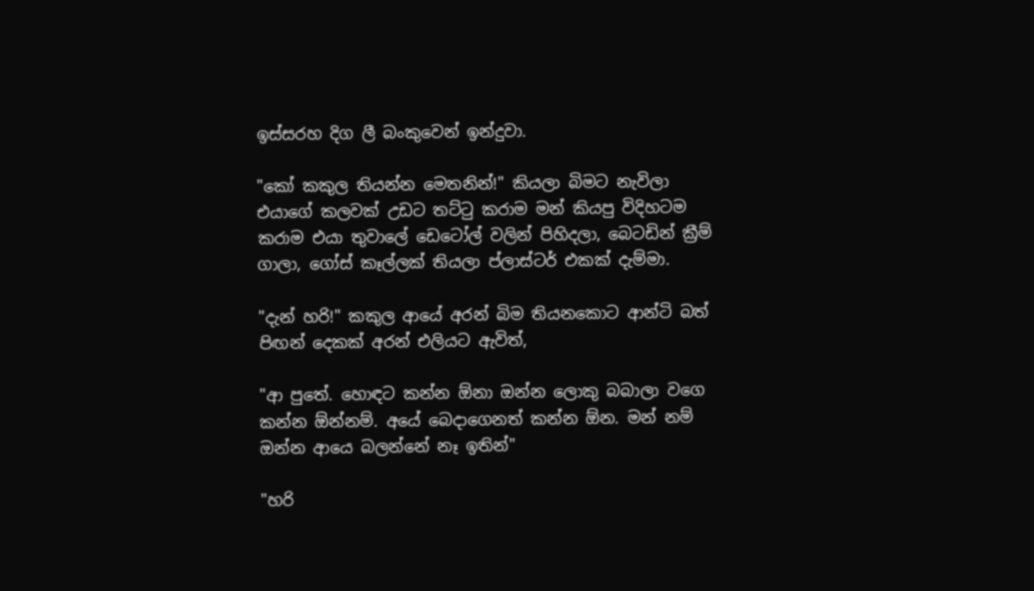ඉස්සරහ දිග ලී බංකුවෙන් ඉන්දුවා.

"කෝ කකුල තියන්න මෙතනින්!" කියලා බිමට නැවිලා එයාගේ කලවක් උඩට තට්ටු කරාම මන් කියපු විදිහටම කරාම එයා තුවාලේ ඩෙටෝල් වලින් පිහිදලා, බෙටඩින් ක්‍රීම් ගාලා, ගෝස් කෑල්ලක් තියලා ප්ලාස්ටර් එකක් දැම්මා.

"දැන් හරි!" කකුල ආයේ අරන් බිම තියනකොට ආන්ටි බත් පිඟන් දෙකක් අරන් එලියට ඇවිත්,

"ආ පුතේ. හොඳට කන්න ඕනා ඔන්න ලොකු බබාලා වගෙ කන්න ඕන්නම්. අයේ බෙදාගෙනත් කන්න ඕන. මන් නම් ඔන්න ආයෙ බලන්නේ නෑ ඉතින්"

"හරි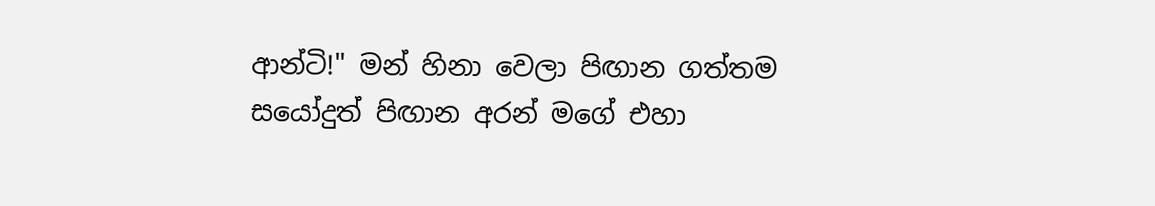ආන්ටි!" මන් හිනා වෙලා පිඟාන ගත්තම සයෝදුත් පිඟාන අරන් මගේ එහා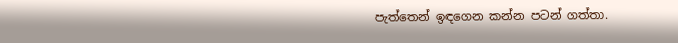පැත්තෙන් ඉඳගෙන කන්න පටන් ගත්තා.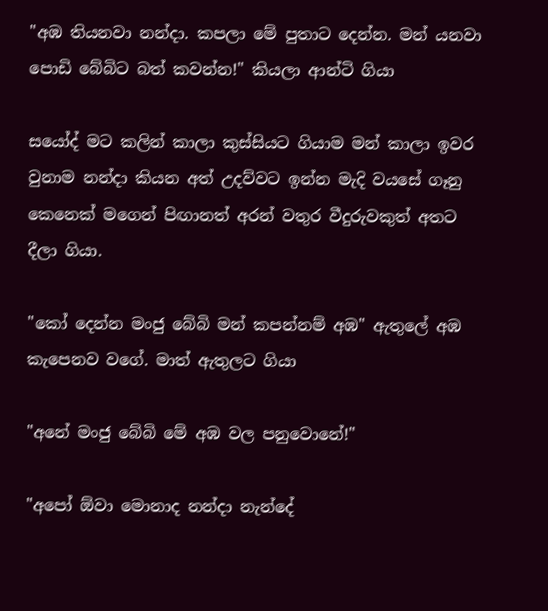"අඹ තියනවා නන්දා. කපලා මේ පුතාට දෙන්න. මන් යනවා පොඩි බේබිට බත් කවන්න!" කියලා ආන්ටි ගියා

සයෝද් මට කලින් කාලා කුස්සියට ගියාම මන් කාලා ඉවර වුනාම නන්දා කියන අත් උදව්වට ඉන්න මැදි වයසේ ගෑනු කෙනෙක් මගෙන් පිඟානත් අරන් වතුර වීදුරුවකුත් අතට දීලා ගියා.

"කෝ දෙන්න මංජු බේබි මන් කපන්නම් අඹ" ඇතුලේ අඹ කැපෙනව වගේ. මාත් ඇතුලට ගියා

"අනේ මංජු බේබි මේ අඹ වල පනුවොනේ!"

"අපෝ ඕවා මොනාද නන්දා නැන්දේ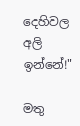දෙහිවල අලි ඉන්නේ!"

මතු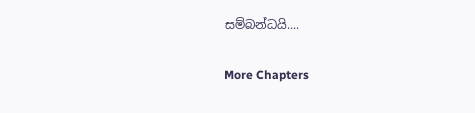සම්බන්ධයි....

More Chapters